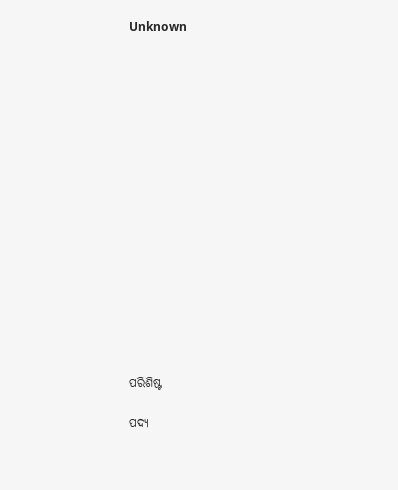Unknown

















ପରିଶିଷ୍ଟ

ପଦ୍ୟ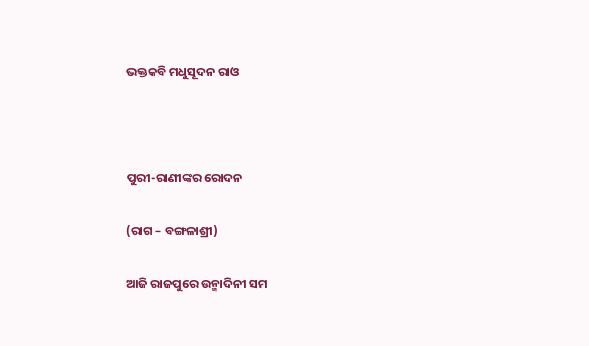ଭକ୍ତକବି ମଧୁସୂଦନ ରାଓ



ପୁରୀ-ରାଣୀଙ୍କର ରୋଦନ

(ରାଗ – ବଙ୍ଗଳାଶ୍ରୀ)

ଆଜି ରାଜପୁରେ ଉନ୍ମାଦିନୀ ସମ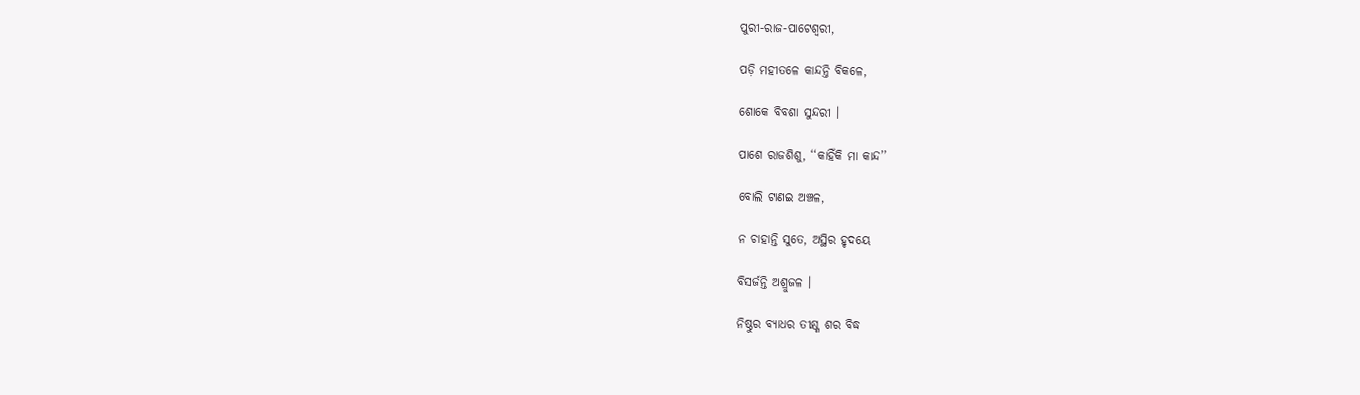ପୁରୀ-ରାଜ-ପାଟେଶ୍ୱରୀ,

ପଡ଼ି ମହୀତଳେ କାନ୍ଦନ୍ତି ବିକଳେ,

ଶୋକେ ବିବଶା ସୁନ୍ଦରୀ ।

ପାଶେ ରାଜଶିଶୁ, ‘‘କାହିଁକି ମା କାନ୍ଦ’’

ବୋଲି ଟାଣଇ ଅଞ୍ଚଳ,

ନ ଚାହାନ୍ତି ସୁତେ, ଅସ୍ଥିର ହୃଦୟେ

ବିସର୍ଜନ୍ତି ଅଶ୍ରୁଜଳ ।

ନିଷ୍ଠୁର ବ୍ୟାଧର ତୀକ୍ଷ୍ଣ ଶର ବିଦ୍ଧ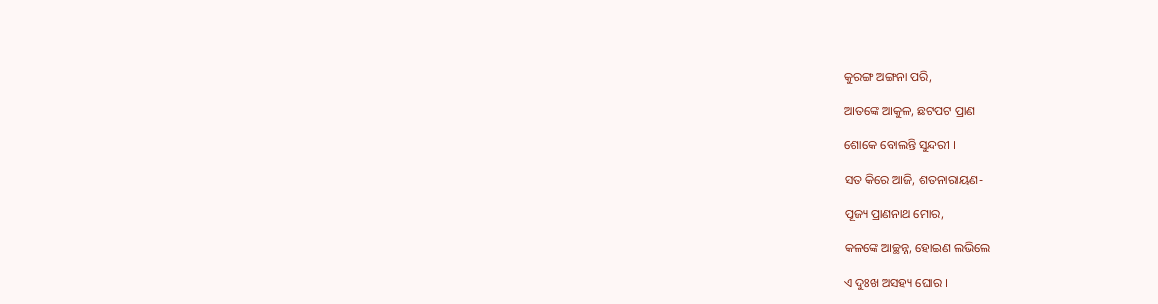କୁରଙ୍ଗ ଅଙ୍ଗନା ପରି,

ଆତଙ୍କେ ଆକୁଳ, ଛଟପଟ ପ୍ରାଣ

ଶୋକେ ବୋଲନ୍ତି ସୁନ୍ଦରୀ ।

ସତ କିରେ ଆଜି, ଶତନାରାୟଣ-

ପୂଜ୍ୟ ପ୍ରାଣନାଥ ମୋର,

କଳଙ୍କେ ଆଚ୍ଛନ୍ନ, ହୋଇଣ ଲଭିଲେ

ଏ ଦୁଃଖ ଅସହ୍ୟ ଘୋର ।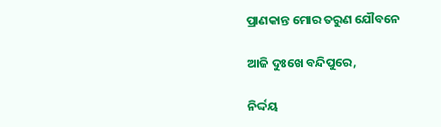ପ୍ରାଣକାନ୍ତ ମୋର ତରୁଣ ଯୌବନେ

ଆଜି ଦୁଃଖେ ବନ୍ଦିପୁରେ,

ନିର୍ଦ୍ଦୟ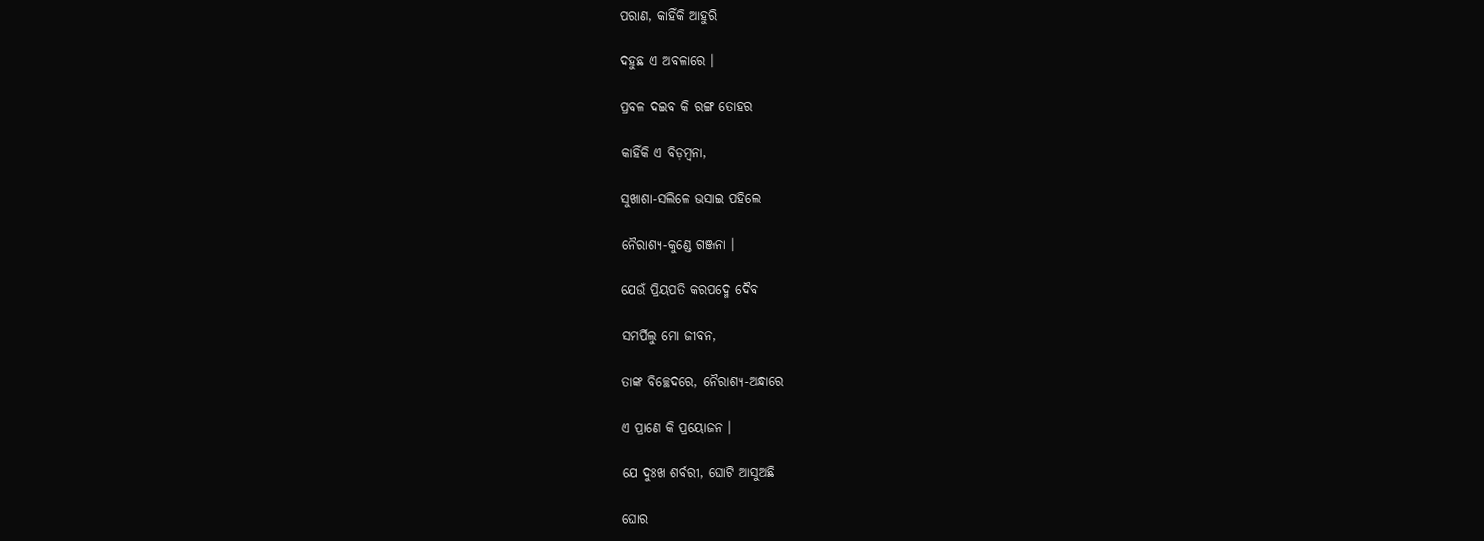ପରାଣ, କାହିଁକି ଆହୁରି

ଦହୁଛ ଏ ଅବଳାରେ ।

ପ୍ରବଳ ଦଇବ କି ରଙ୍ଗ ତୋହର

କାହିଁକି ଏ ବିଡ଼ମ୍ୱନା,

ସୁଖାଶା-ସଲିଳେ ଭସାଇ ପହିଲେ

ନୈରାଶ୍ୟ-କୁଣ୍ଡେ ଗଞ୍ଜନା ।

ଯେଉଁ ପ୍ରିୟପତି କରପଦ୍ମେ ଦୈବ

ସମର୍ପିଲୁ ମୋ ଜୀବନ,

ତାଙ୍କ ବିଚ୍ଛେଦରେ, ନୈରାଶ୍ୟ-ଅନ୍ଧାରେ

ଏ ପ୍ରାଣେ କି ପ୍ରୟୋଜନ ।

ଯେ ଦୁଃଖ ଶର୍ବରୀ, ଘୋଟି ଆସୁଅଛି

ଘୋର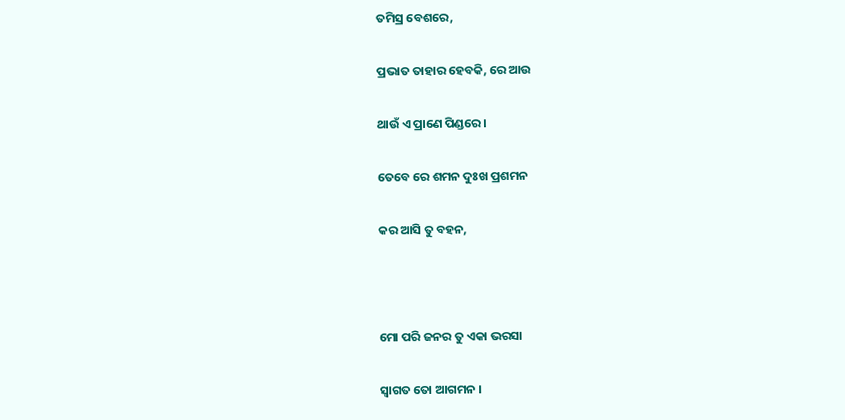ତମିସ୍ର ବେଶରେ,

ପ୍ରଭାତ ତାହାର ହେବକି, ରେ ଆଉ

ଥାଉଁ ଏ ପ୍ରାଣେ ପିଣ୍ଡରେ ।

ତେବେ ରେ ଶମନ ଦୁଃଖ ପ୍ରଶମନ

କର ଆସି ତୁ ବହନ,



ମୋ ପରି ଜନର ତୁ ଏକା ଭରସା

ସ୍ୱାଗତ ତୋ ଆଗମନ ।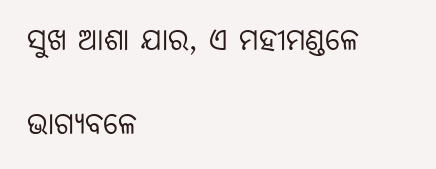ସୁଖ ଆଶା ଯାର, ଏ ମହୀମଣ୍ଡଳେ

ଭାଗ୍ୟବଳେ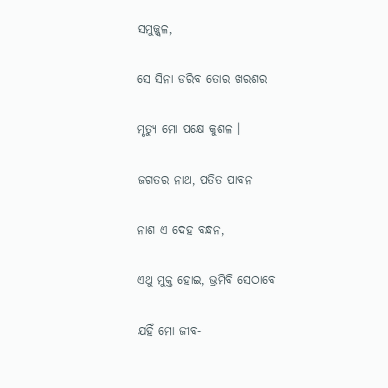ସମୁଜ୍ଜ୍ୱଳ,

ସେ ସିନା ଡରିବ ତୋର ଖରଶର

ମୃତ୍ୟୁ ମୋ ପକ୍ଷେ କୁଶଳ ।

ଜଗତର ନାଥ, ପତିତ ପାବନ

ନାଶ ଏ ଦେହ ବନ୍ଧନ,

ଏଥୁ ମୁକ୍ତ ହୋଇ, ଭ୍ରମିବି ସେଠାବେ

ଯହିଁ ମୋ ଜୀବ-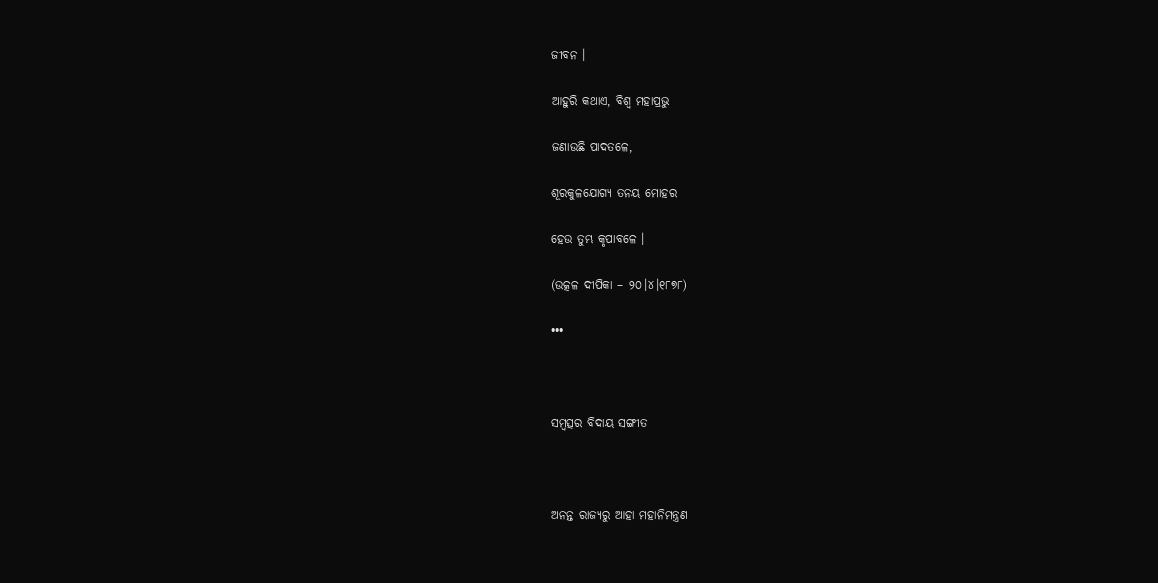ଜୀବନ ।

ଆହୁରି କଥାଏ, ବିଶ୍ୱ ମହାପ୍ରଭୁ

ଜଣାଉଛି ପାଦତଳେ,

ଶୂରକୁଳଯୋଗ୍ୟ ତନୟ ମୋହର

ହେଉ ତୁମ୍ଭ କୃପାବଳେ ।

(ଉତ୍କଳ ଦୀପିକା – ୨୦।୪।୧୮୭୮)

•••



ସମ୍ୱତ୍ସର ବିଦାୟ ସଙ୍ଗୀତ



ଅନନ୍ତ ରାଜ୍ୟରୁ ଆହା ମହାନିମନ୍ତ୍ରଣ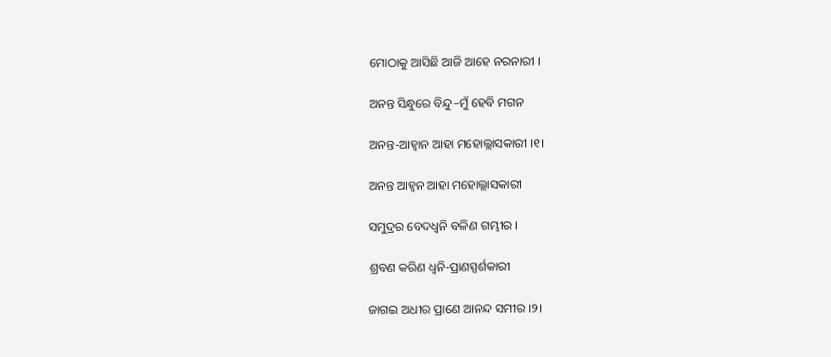ମୋଠାକୁ ଆସିଛି ଆଜି ଆହେ ନରନାରୀ ।

ଅନନ୍ତ ସିନ୍ଧୁରେ ବିନ୍ଦୁ–ମୁଁ ହେବି ମଗନ

ଅନନ୍ତ-ଆହ୍ୱାନ ଆହା ମହୋଲ୍ଲାସକାରୀ ।୧।

ଅନନ୍ତ ଆହ୍ୱନ ଆହା ମହୋଲ୍ଲାସକାରୀ

ସମୁଦ୍ରର ବେଦଧ୍ୱନି ବଳିଣ ଗମ୍ଭୀର ।

ଶ୍ରବଣ କରିଣ ଧ୍ୱନି-ପ୍ରାଣସ୍ପର୍ଶକାରୀ

ଜାଗଇ ଅଧୀର ପ୍ରାଣେ ଆନନ୍ଦ ସମୀର ।୨।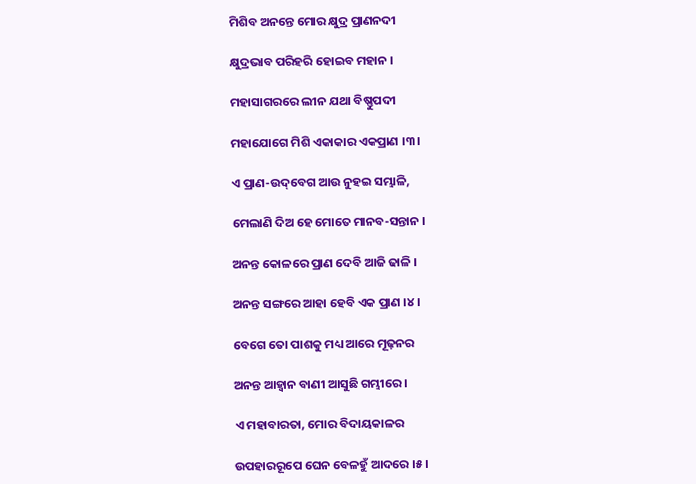ମିଶିବ ଅନନ୍ତେ ମୋର କ୍ଷୁଦ୍ର ପ୍ରାଣନଦୀ

କ୍ଷୁଦ୍ରଭାବ ପରିହରି ହୋଇବ ମହାନ ।

ମହାସାଗରରେ ଲୀନ ଯଥା ବିଷ୍ଣୁପଦୀ

ମହାଯୋଗେ ମିଶି ଏକାକାର ଏକପ୍ରାଣ ।୩।

ଏ ପ୍ରାଣ-ଉଦ୍‌ବେଗ ଆଉ ନୁହଇ ସମ୍ଭାଳି,

ମେଲାଣି ଦିଅ ହେ ମୋତେ ମାନବ-ସନ୍ତାନ ।

ଅନନ୍ତ କୋଳରେ ପ୍ରାଣ ଦେବି ଆଜି ଢାଳି ।

ଅନନ୍ତ ସଙ୍ଗରେ ଆହା ହେବି ଏକ ପ୍ରାଣ ।୪।

ବେଗେ ତୋ ପାଶକୁ ମଧ୍ୟ ଆରେ ମୂଢ଼ନର

ଅନନ୍ତ ଆହ୍ୱାନ ବାଣୀ ଆସୁଛି ଗମ୍ଭୀରେ ।

ଏ ମହାବାରତା, ମୋର ବିଦାୟକାଳର

ଉପହାରରୂପେ ଘେନ ବେଳହୁଁ ଆଦରେ ।୫।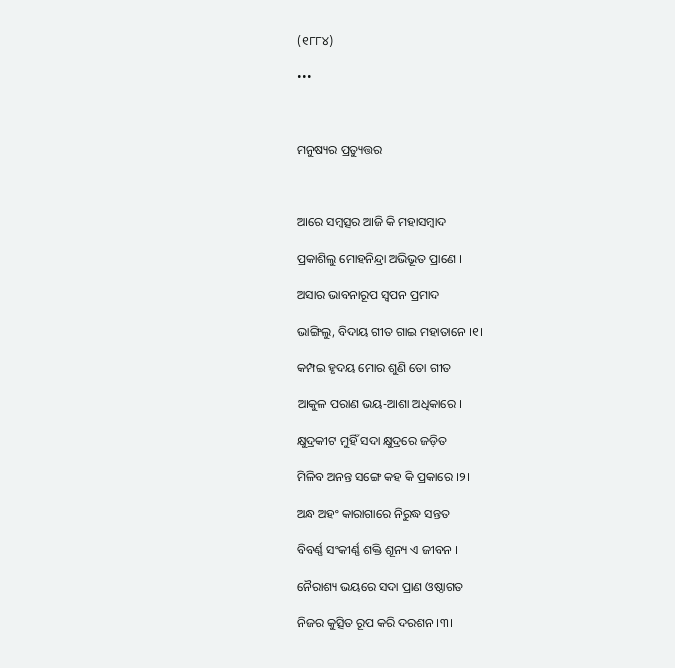(୧୮୮୪)

•••



ମନୁଷ୍ୟର ପ୍ରତ୍ୟୁତ୍ତର



ଆରେ ସମ୍ୱତ୍ସର ଆଜି କି ମହାସମ୍ୱାଦ

ପ୍ରକାଶିଲୁ ମୋହନିନ୍ଦ୍ରା ଅଭିଭୂତ ପ୍ରାଣେ ।

ଅସାର ଭାବନାରୂପ ସ୍ୱପନ ପ୍ରମାଦ

ଭାଙ୍ଗିଲୁ, ବିଦାୟ ଗୀତ ଗାଇ ମହାତାନେ ।୧।

କମ୍ପଇ ହୃଦୟ ମୋର ଶୁଣି ତୋ ଗୀତ

ଆକୁଳ ପରାଣ ଭୟ-ଆଶା ଅଧିକାରେ ।

କ୍ଷୁଦ୍ରକୀଟ ମୁହିଁ ସଦା କ୍ଷୁଦ୍ରରେ ଜଡ଼ିତ

ମିଳିବ ଅନନ୍ତ ସଙ୍ଗେ କହ କି ପ୍ରକାରେ ।୨।

ଅନ୍ଧ ଅହଂ କାରାଗାରେ ନିରୁଦ୍ଧ ସନ୍ତତ

ବିବର୍ଣ୍ଣ ସଂକୀର୍ଣ୍ଣ ଶକ୍ତି ଶୂନ୍ୟ ଏ ଜୀବନ ।

ନୈରାଶ୍ୟ ଭୟରେ ସଦା ପ୍ରାଣ ଓଷ୍ଠାଗତ

ନିଜର କୁତ୍ସିତ ରୂପ କରି ଦରଶନ ।୩।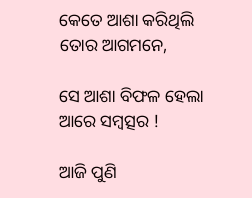କେତେ ଆଶା କରିଥିଲି ତୋର ଆଗମନେ,

ସେ ଆଶା ବିଫଳ ହେଲା ଆରେ ସମ୍ବତ୍ସର !

ଆଜି ପୁଣି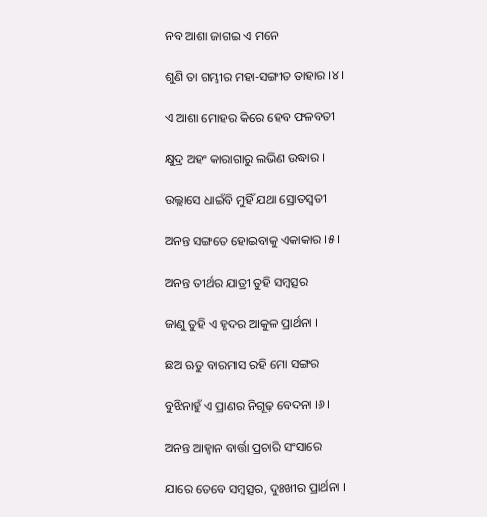ନବ ଆଶା ଜାଗଇ ଏ ମନେ

ଶୁଣି ତା ଗମ୍ଭୀର ମହା-ସଙ୍ଗୀତ ତାହାର ।୪।

ଏ ଆଶା ମୋହର କିରେ ହେବ ଫଳବତୀ

କ୍ଷୁଦ୍ର ଅହଂ କାରାଗାରୁ ଲଭିଣ ଉଦ୍ଧାର ।

ଉଲ୍ଲାସେ ଧାଇଁବି ମୁହିଁ ଯଥା ସ୍ରୋତସ୍ୱତୀ

ଅନନ୍ତ ସଙ୍ଗତେ ହୋଇବାକୁ ଏକାକାର ।୫।

ଅନନ୍ତ ତୀର୍ଥର ଯାତ୍ରୀ ତୁହି ସମ୍ୱତ୍ସର

ଜାଣୁ ତୁହି ଏ ହୃଦର ଆକୁଳ ପ୍ରାର୍ଥନା ।

ଛଅ ଋତୁ ବାରମାସ ରହି ମୋ ସଙ୍ଗର

ବୁଝିନାହୁଁ ଏ ପ୍ରାଣର ନିଗୂଢ଼ ବେଦନା ।୬।

ଅନନ୍ତ ଆହ୍ୱାନ ବାର୍ତ୍ତା ପ୍ରଚାରି ସଂସାରେ

ଯାରେ ତେବେ ସମ୍ବତ୍ସର, ଦୁଃଖୀର ପ୍ରାର୍ଥନା ।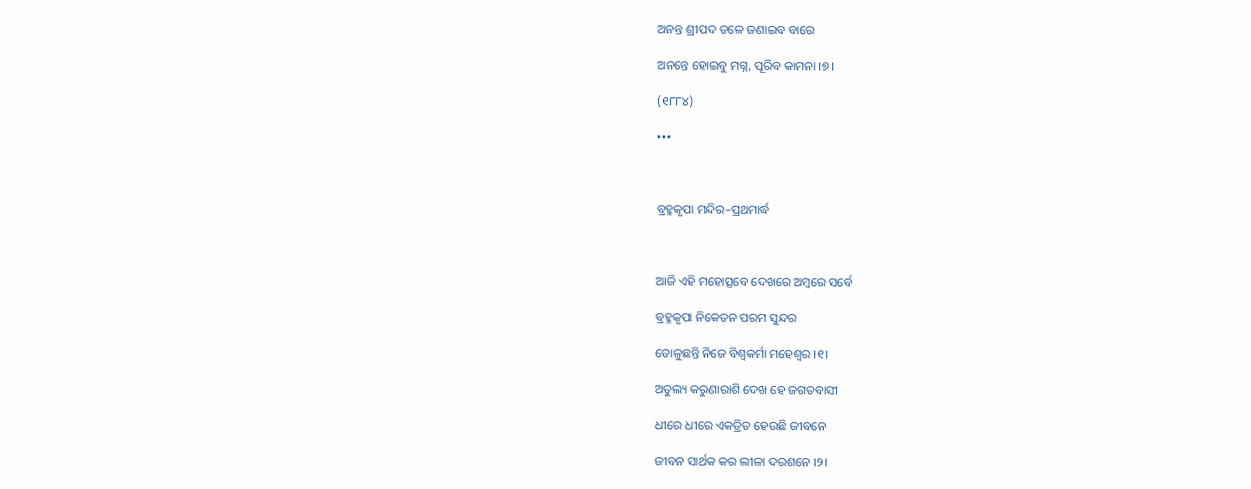ଅନନ୍ତ ଶ୍ରୀପଦ ତଳେ ଜଣାଇବ ବାରେ

ଅନନ୍ତେ ହୋଇବୁ ମଗ୍ନ, ପୂରିବ କାମନା ।୭।

(୧୮୮୪)

•••



ବ୍ରହ୍ମକୃପା ମନ୍ଦିର–ପ୍ରଥମାର୍ଦ୍ଧ



ଆଜି ଏହି ମହୋତ୍ସବେ ଦେଖରେ ଅମ୍ୱରେ ସର୍ବେ

ବ୍ରହ୍ମକୃପା ନିକେତନ ପରମ ସୁନ୍ଦର

ତୋଳୁଛନ୍ତି ନିଜେ ବିଶ୍ୱକର୍ମା ମହେଶ୍ୱର ।୧।

ଅତୁଲ୍ୟ କରୁଣାରାଶି ଦେଖ ହେ ଜଗତବାସୀ

ଧୀରେ ଧୀରେ ଏକତ୍ରିତ ହେଉଛି ଜୀବନେ

ଜୀବନ ସାର୍ଥକ କର ଲୀଳା ଦରଶନେ ।୨।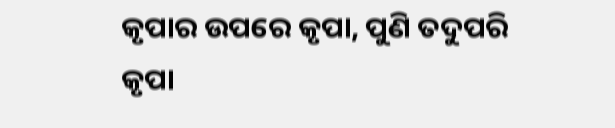କୃପାର ଉପରେ କୃପା, ପୁଣି ତଦୁପରି କୃପା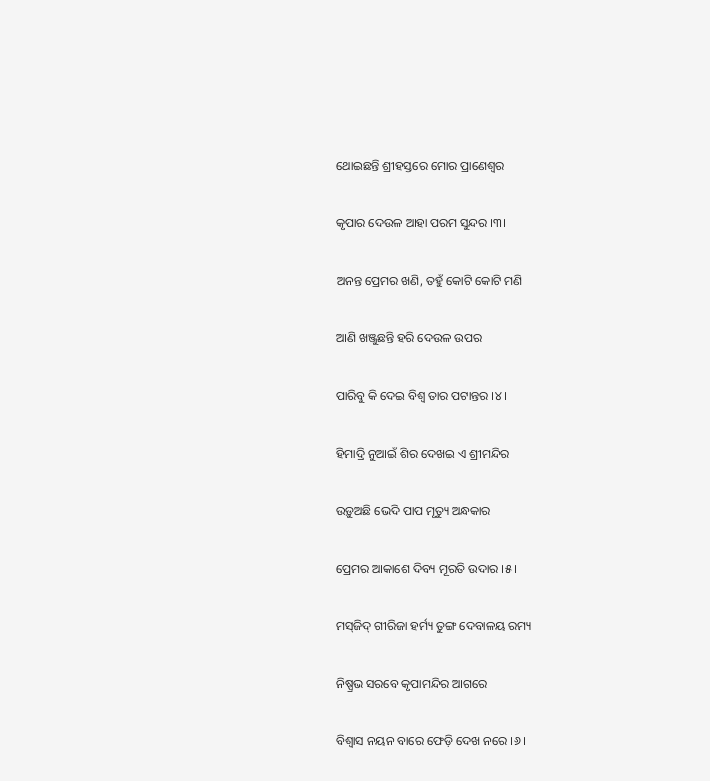ଥୋଇଛନ୍ତି ଶ୍ରୀହସ୍ତରେ ମୋର ପ୍ରାଣେଶ୍ୱର

କୃପାର ଦେଉଳ ଆହା ପରମ ସୁନ୍ଦର ।୩।

ଅନନ୍ତ ପ୍ରେମର ଖଣି, ତହୁଁ କୋଟି କୋଟି ମଣି

ଆଣି ଖଞ୍ଜୁଛନ୍ତି ହରି ଦେଉଳ ଉପର

ପାରିବୁ କି ଦେଇ ବିଶ୍ୱ ତାର ପଟାନ୍ତର ।୪।

ହିମାଦ୍ରି ନୁଆଇଁ ଶିର ଦେଖଇ ଏ ଶ୍ରୀମନ୍ଦିର

ଉଡ଼ୁଅଛି ଭେଦି ପାପ ମୃତ୍ୟୁ ଅନ୍ଧକାର

ପ୍ରେମର ଆକାଶେ ଦିବ୍ୟ ମୂରତି ଉଦାର ।୫।

ମସ୍‌ଜିଦ୍‌ ଗୀରିଜା ହର୍ମ୍ୟ ତୁଙ୍ଗ ଦେବାଳୟ ରମ୍ୟ

ନିଷ୍ପ୍ରଭ ସରବେ କୃପାମନ୍ଦିର ଆଗରେ

ବିଶ୍ୱାସ ନୟନ ବାରେ ଫେଡ଼ି ଦେଖ ନରେ ।୬।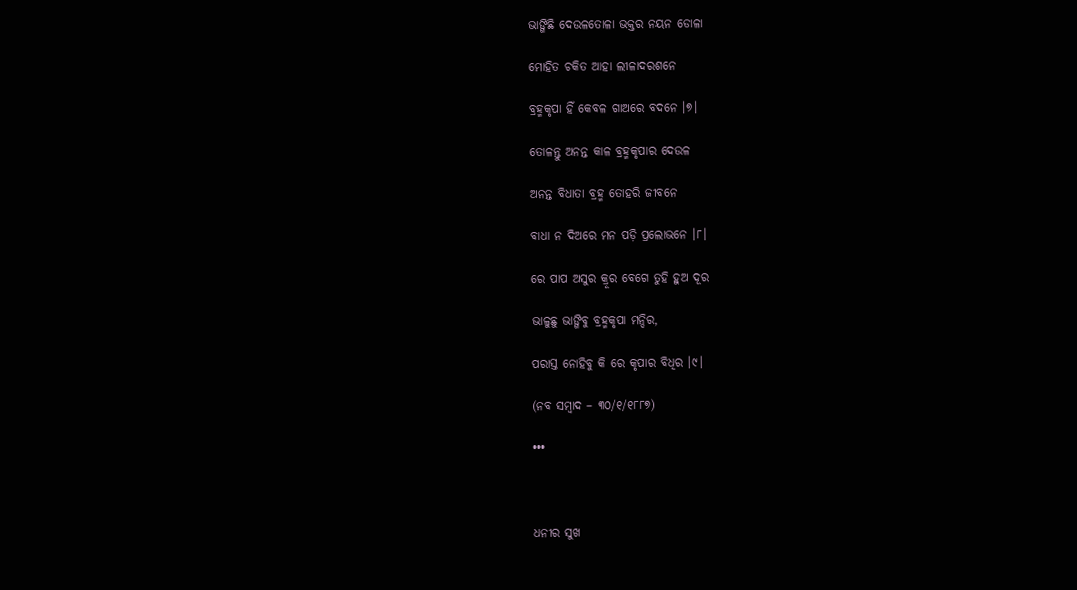ଭାଙ୍ଗିଛି ଦେଉଳତୋଳା ଭକ୍ତର ନୟନ ଡୋଳା

ମୋହିତ ଚକିତ ଆହା ଲୀଳାଦରଶନେ

ବ୍ରହ୍ମକୃପା ହିଁ କେବଳ ଗାଅରେ ବଦନେ ।୭।

ତୋଳନ୍ତୁ ଅନନ୍ତ କାଳ ବ୍ରହ୍ମକୃପାର ଦେଉଳ

ଅନନ୍ତ ବିଧାତା ବ୍ରହ୍ମ ତୋହରି ଜୀବନେ

ବାଧା ନ ଦିଅରେ ମନ ପଡ଼ି ପ୍ରଲୋଭନେ ।୮।

ରେ ପାପ ଅସୁର କ୍ରୂର ବେଗେ ତୁହି ହୁଅ ଦୂର

ଭାଳୁଛୁ ଭାଙ୍ଗିବୁ ବ୍ରହ୍ମକୃପା ମନ୍ଦିର,

ପରାସ୍ତ ନୋହିବୁ କି ରେ କୃପାର ବିଧିର ।୯।

(ନବ ସମ୍ୱାଦ – ୩୦/୧/୧୮୮୭)

•••



ଧନୀର ସୁଖ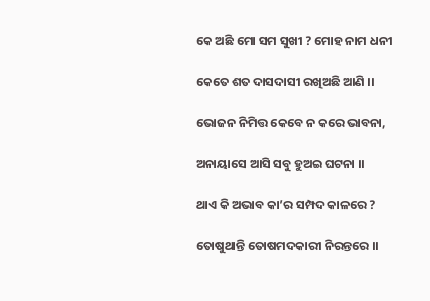କେ ଅଛି ମୋ ସମ ସୁଖୀ ? ମୋହ ନାମ ଧନୀ

କେତେ ଶତ ଦାସଦାସୀ ରଖିଅଛି ଆଣି ।।

ଭୋଜନ ନିମିତ୍ତ କେବେ ନ କରେ ଭାବନା,

ଅନାୟାସେ ଆସି ସବୁ ହୁଅଇ ଘଟନା ।।

ଥାଏ କି ଅଭାବ କା’ର ସମ୍ପଦ କାଳରେ ?

ତୋଷୁଥାନ୍ତି ତୋଷମଦକାରୀ ନିରନ୍ତରେ ।।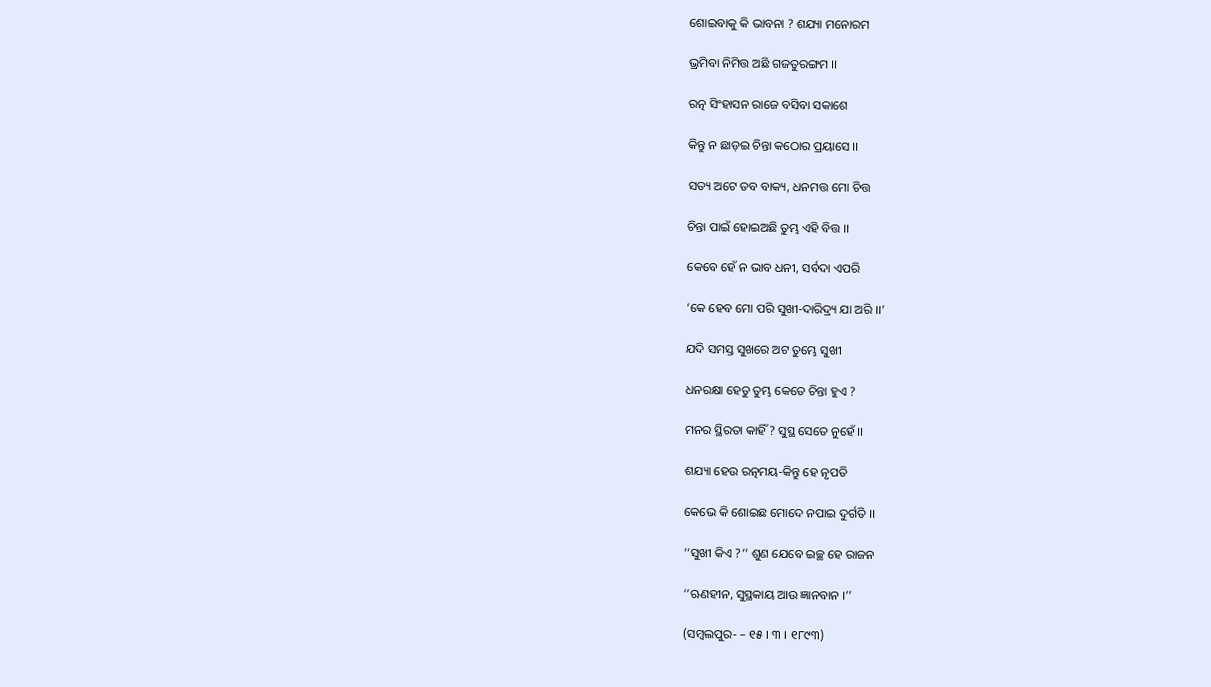ଶୋଇବାକୁ କି ଭାବନା ? ଶଯ୍ୟା ମନୋରମ

ଭ୍ରମିବା ନିମିତ୍ତ ଅଛି ଗଜତୁରଙ୍ଗମ ।।

ରତ୍ନ ସିଂହାସନ ରାଜେ ବସିବା ସକାଶେ

କିନ୍ତୁ ନ ଛାଡ଼ଇ ଚିନ୍ତା କଠୋର ପ୍ରୟାସେ ।।

ସତ୍ୟ ଅଟେ ତବ ବାକ୍ୟ, ଧନମତ୍ତ ମୋ ଚିତ୍ତ

ଚିନ୍ତା ପାଇଁ ହୋଇଅଛି ତୁମ୍ଭ ଏହି ବିତ୍ତ ।।

କେବେ ହେଁ ନ ଭାବ ଧନୀ, ସର୍ବଦା ଏପରି

‘କେ ହେବ ମୋ ପରି ସୁଖୀ-ଦାରିଦ୍ର୍ୟ ଯା ଅରି ।।’

ଯଦି ସମସ୍ତ ସୁଖରେ ଅଟ ତୁମ୍ଭେ ସୁଖୀ

ଧନରକ୍ଷା ହେତୁ ତୁମ୍ଭ କେତେ ଚିନ୍ତା ହୁଏ ?

ମନର ସ୍ଥିରତା କାହିଁ ? ସୁସ୍ଥ ସେତେ ନୁହେଁ ।।

ଶଯ୍ୟା ହେଉ ରତ୍ନମୟ-କିନ୍ତୁ ହେ ନୃପତି

କେଭେ କି ଶୋଇଛ ମୋଦେ ନପାଇ ଦୁର୍ଗତି ।।

‘‘ସୁଖୀ କିଏ ?’’ ଶୁଣ ଯେବେ ଇଚ୍ଛ ହେ ରାଜନ

‘‘ଋଣହୀନ, ସୁସ୍ଥକାୟ ଆଉ ଜ୍ଞାନବାନ ।’’

(ସମ୍ୱଲପୁର- – ୧୫ । ୩ । ୧୮୯୩)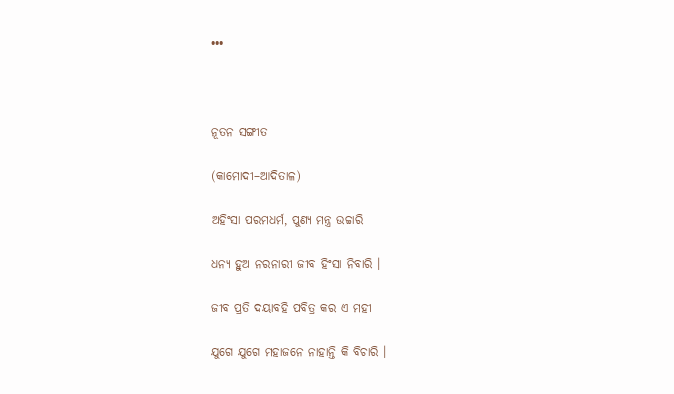•••



ନୂତନ ସଙ୍ଗୀତ

(କାମୋଦୀ–ଆଦିତାଳ)

ଅହିଂସା ପରମଧର୍ମ, ପୁଣ୍ୟ ମନ୍ତ୍ର ଉଚ୍ଚାରି

ଧନ୍ୟ ହୁଅ ନରନାରୀ ଜୀବ ହିଂସା ନିବାରି ।

ଜୀବ ପ୍ରତି ଦୟାବହି ପବିତ୍ର କର ଏ ମହୀ

ଯୁଗେ ଯୁଗେ ମହାଜନେ ନାହାନ୍ତି କି ବିଚାରି ।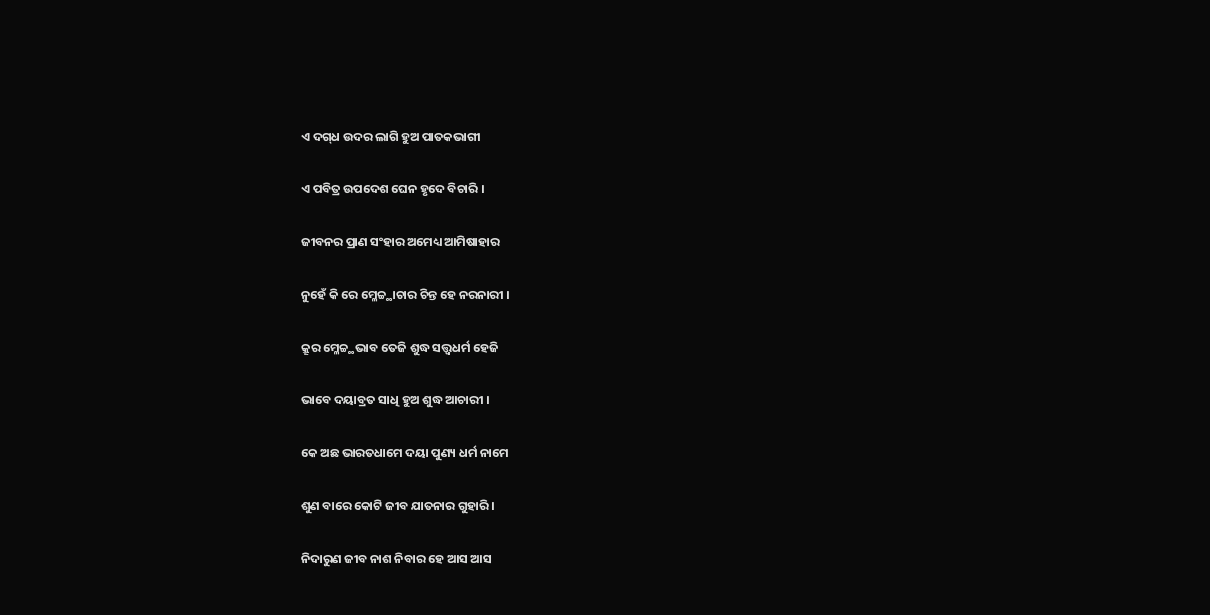ଏ ଦଗ୍‍ଧ ଉଦର ଲାଗି ହୁଅ ପାତକଭାଗୀ

ଏ ପବିତ୍ର ଉପଦେଶ ଘେନ ହୃଦେ ବିଚାରି ।

ଜୀବନର ପ୍ରାଣ ସଂହାର ଅମେଧ୍ୟ ଆମିଷାହାର

ନୁହେଁ କି ରେ ମ୍ଳେଚ୍ଚ୍ଥାଚାର ଚିନ୍ତ ହେ ନରନାରୀ ।

କ୍ରୂର ମ୍ଳେଚ୍ଚ୍ଥଭାବ ତେଜି ଶୁଦ୍ଧ ସତ୍ତ୍ୱଧର୍ମ ହେଜି

ଭାବେ ଦୟାବ୍ରତ ସାଧି ହୁଅ ଶୁଦ୍ଧ ଆଚାରୀ ।

କେ ଅଛ ଭାରତଧାମେ ଦୟା ପୁଣ୍ୟ ଧର୍ମ ନାମେ

ଶୁଣ ବାରେ କୋଟି ଜୀବ ଯାତନାର ଗୁହାରି ।

ନିଦାରୁଣ ଜୀବ ନାଶ ନିବାର ହେ ଆସ ଆସ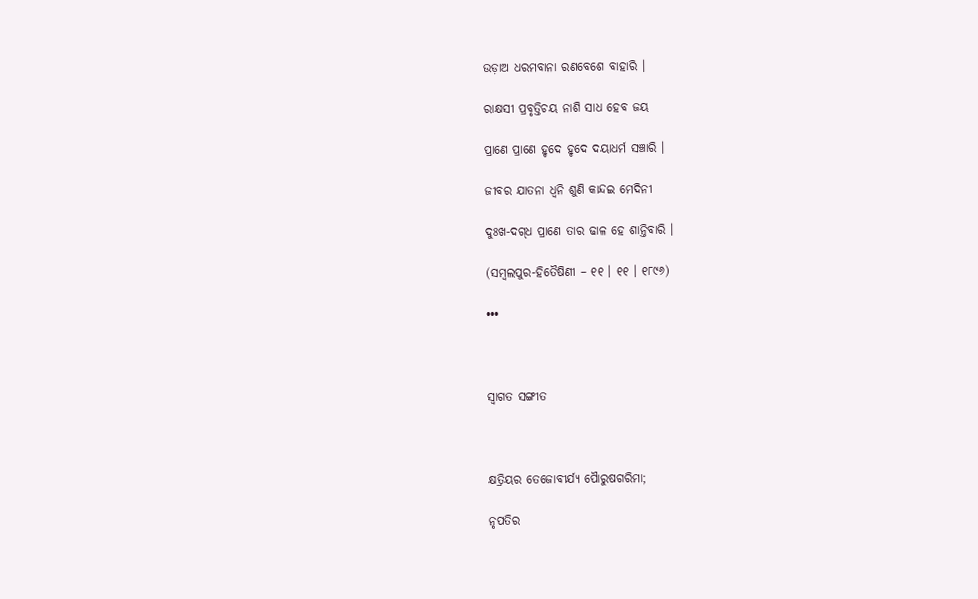ଉଡ଼ାଅ ଧରମବାନା ରଣବେଶେ ବାହାରି ।

ରାକ୍ଷସୀ ପ୍ରବୃତ୍ତିଚୟ ନାଶି ସାଧ ହେବ ଜୟ

ପ୍ରାଣେ ପ୍ରାଣେ ହୃଦେ ହୃଦେ ଦୟାଧର୍ମ ସଞ୍ଚାରି ।

ଜୀବର ଯାତନା ଧ୍ୱନି ଶୁଣି କାନ୍ଦଇ ମେଦିନୀ

ଦୁଃଖ-ଦଗ୍‍ଧ ପ୍ରାଣେ ତାର ଢାଳ ହେ ଶାନ୍ତିବାରି ।

(ସମ୍ବଲପୁର-ହିତୈଷିଣୀ – ୧୧ । ୧୧ । ୧୮୯୬)

•••



ସ୍ୱାଗତ ସଙ୍ଗୀତ



କ୍ଷତ୍ରିୟର ତେଜୋବୀର୍ଯ୍ୟ ପୈାରୁଷଗରିମା;

ନୃପତିର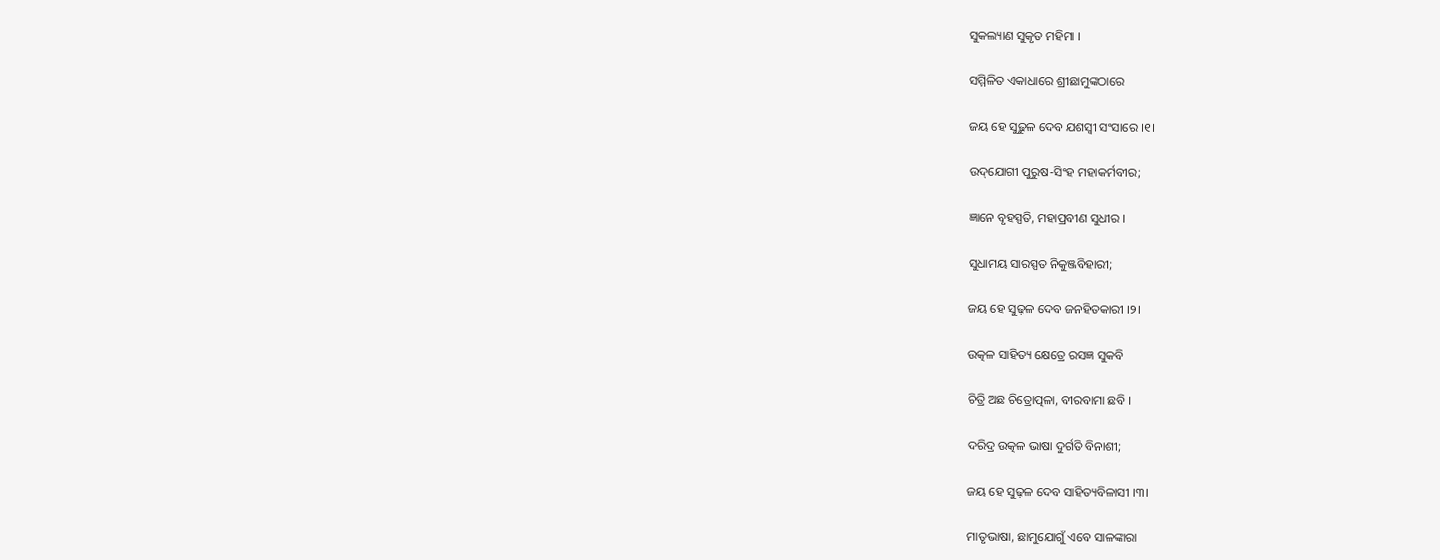ସୁକଲ୍ୟାଣ ସୁକୃତ ମହିମା ।

ସମ୍ମିଳିତ ଏକାଧାରେ ଶ୍ରୀଛାମୁଙ୍କଠାରେ

ଜୟ ହେ ସୁଢ଼ୁଳ ଦେବ ଯଶସ୍ୱୀ ସଂସାରେ ।୧।

ଉଦ୍‌ଯୋଗୀ ପୁରୁଷ-ସିଂହ ମହାକର୍ମବୀର;

ଜ୍ଞାନେ ବୃହସ୍ପତି, ମହାପ୍ରବୀଣ ସୁଧୀର ।

ସୁଧାମୟ ସାରସ୍ପତ ନିକୁଞ୍ଜବିହାରୀ;

ଜୟ ହେ ସୁଢ଼ଳ ଦେବ ଜନହିତକାରୀ ।୨।

ଉତ୍କଳ ସାହିତ୍ୟ କ୍ଷେତ୍ରେ ରସଜ୍ଞ ସୁକବି

ଚିତ୍ରି ଅଛ ଚିତ୍ରୋତ୍ପଳା, ବୀରବାମା ଛବି ।

ଦରିଦ୍ର ଉତ୍କଳ ଭାଷା ଦୁର୍ଗତି ବିନାଶୀ;

ଜୟ ହେ ସୁଢ଼ଳ ଦେବ ସାହିତ୍ୟବିଳାସୀ ।୩।

ମାତୃଭାଷା, ଛାମୁଯୋଗୁଁ ଏବେ ସାଳଙ୍କାରା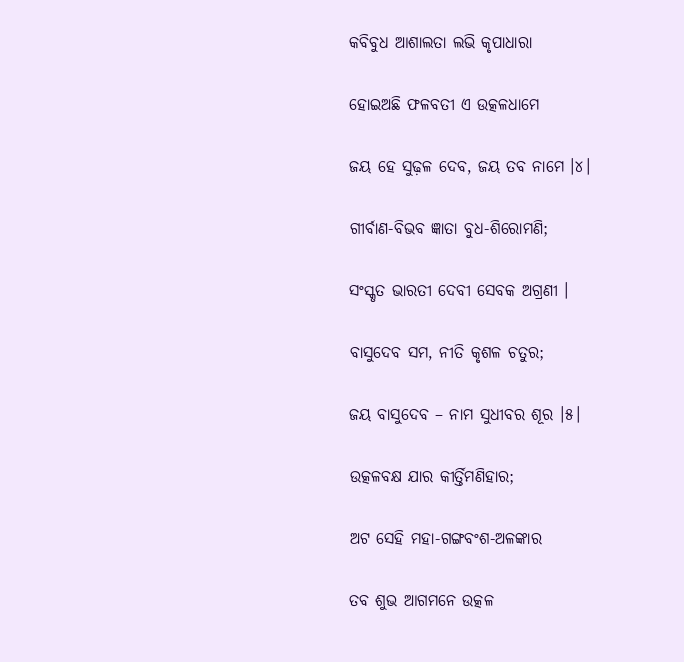କବିବୁଧ ଆଶାଲତା ଲଭି କୃପାଧାରା

ହୋଇଅଛି ଫଳବତୀ ଏ ଉତ୍କଳଧାମେ

ଜୟ ହେ ସୁଢ଼ଳ ଦେବ, ଜୟ ତବ ନାମେ ।୪।

ଗୀର୍ବାଣ-ବିଭବ ଜ୍ଞାତା ବୁଧ-ଶିରୋମଣି;

ସଂସ୍କୃତ ଭାରତୀ ଦେବୀ ସେବକ ଅଗ୍ରଣୀ ।

ବାସୁଦେବ ସମ, ନୀତି କୃଶଳ ଚତୁର;

ଜୟ ବାସୁଦେବ – ନାମ ସୁଧୀବର ଶୂର ।୫।

ଉତ୍କଳବକ୍ଷ ଯାର କୀର୍ତ୍ତିମଣିହାର;

ଅଟ ସେହି ମହା-ଗଙ୍ଗବଂଶ-ଅଳଙ୍କାର

ତବ ଶୁଭ ଆଗମନେ ଉତ୍କଳ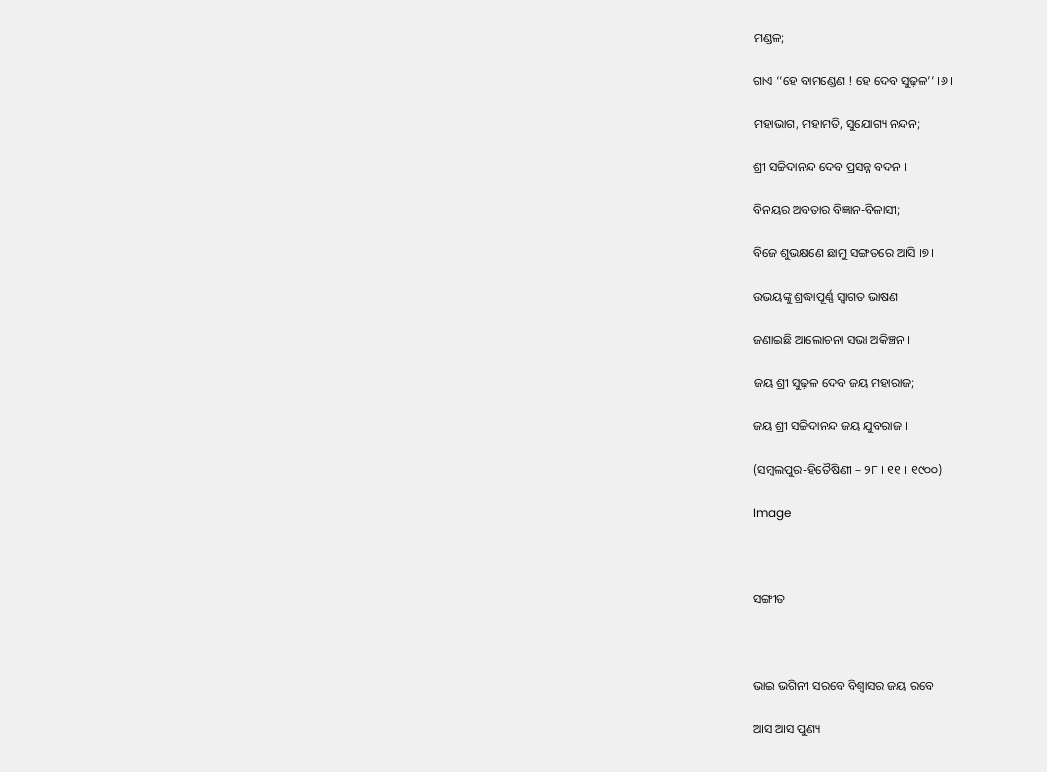ମଣ୍ଡଳ;

ଗାଏ ‘‘ହେ ବାମଣ୍ଡେଣ ! ହେ ଦେବ ସୁଢ଼ଳ’’ ।୬।

ମହାଭାଗ, ମହାମତି, ସୁଯୋଗ୍ୟ ନନ୍ଦନ;

ଶ୍ରୀ ସଚ୍ଚିଦାନନ୍ଦ ଦେବ ପ୍ରସନ୍ନ ବଦନ ।

ବିନୟର ଅବତାର ବିଜ୍ଞାନ-ବିଳାସୀ;

ବିଜେ ଶୁଭକ୍ଷଣେ ଛାମୁ ସଙ୍ଗତରେ ଆସି ।୭।

ଉଭୟଙ୍କୁ ଶ୍ରଦ୍ଧାପୂର୍ଣ୍ଣ ସ୍ୱାଗତ ଭାଷଣ

ଜଣାଇଛି ଆଲୋଚନା ସଭା ଅକିଞ୍ଚନ ।

ଜୟ ଶ୍ରୀ ସୁଢ଼ଳ ଦେବ ଜୟ ମହାରାଜ;

ଜୟ ଶ୍ରୀ ସଚ୍ଚିଦାନନ୍ଦ ଜୟ ଯୁବରାଜ ।

(ସମ୍ବଲପୁର-ହିତୈଷିଣୀ – ୨୮ । ୧୧ । ୧୯୦୦)

Image



ସଙ୍ଗୀତ



ଭାଇ ଭଗିନୀ ସରବେ ବିଶ୍ୱାସର ଜୟ ରବେ

ଆସ ଆସ ପୁଣ୍ୟ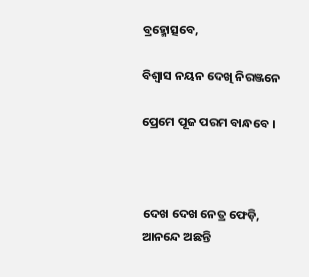ବ୍ରହ୍ମୋତ୍ସବେ,

ବିଶ୍ୱାସ ନୟନ ଦେଖି ନିରଞ୍ଜନେ

ପ୍ରେମେ ପୂଜ ପରମ ବାନ୍ଧବେ ।



ଦେଖ ଦେଖ ନେତ୍ର ଫେଡ଼ି, ଆନନ୍ଦେ ଅଛନ୍ତି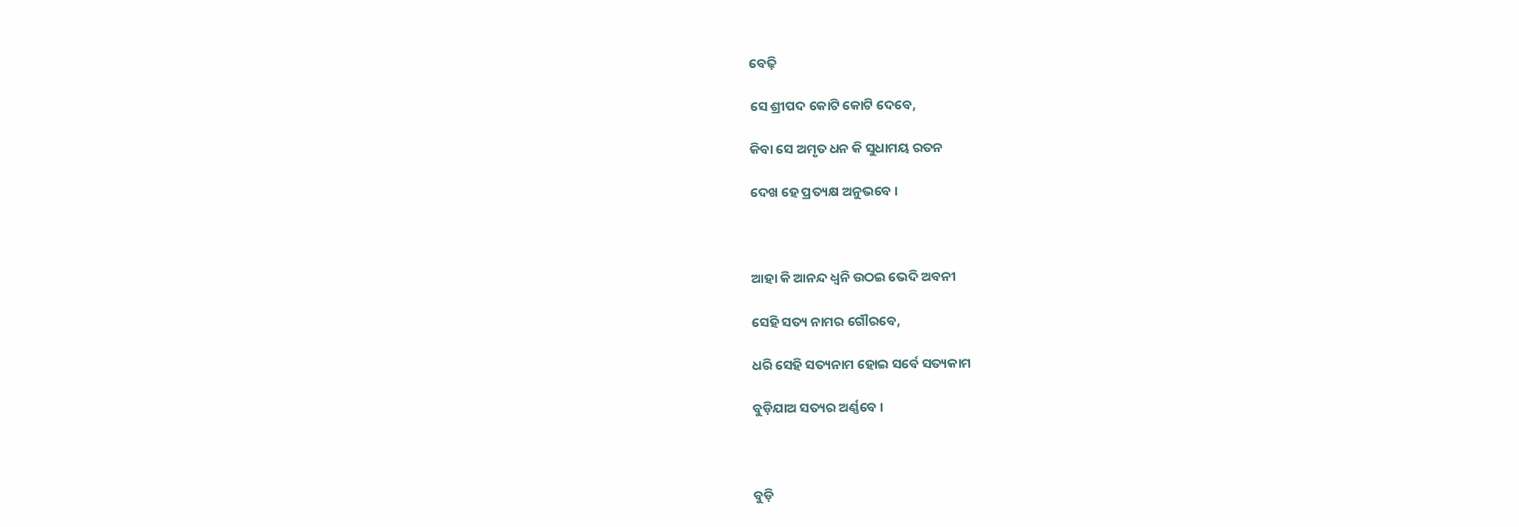ବେଢ଼ି

ସେ ଶ୍ରୀପଦ କୋଟି କୋଟି ଦେବେ,

କିବା ସେ ଅମୃତ ଧନ କି ସୁଧାମୟ ରତନ

ଦେଖ ହେ ପ୍ରତ୍ୟକ୍ଷ ଅନୁଭବେ ।



ଆହା କି ଆନନ୍ଦ ଧ୍ୱନି ଉଠଇ ଭେଦି ଅବନୀ

ସେହି ସତ୍ୟ ନାମର ଗୌରବେ,

ଧରି ସେହି ସତ୍ୟନାମ ହୋଇ ସର୍ବେ ସତ୍ୟକାମ

ବୁଡ଼ିଯାଅ ସତ୍ୟର ଅର୍ଣ୍ଣବେ ।



ବୁଡ଼ି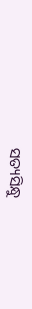ସତ୍ୟସିନ୍ଧୁ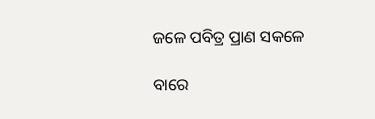ଜଳେ ପବିତ୍ର ପ୍ରାଣ ସକଳେ

ବାରେ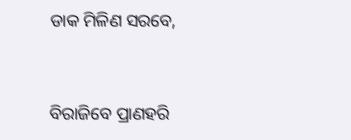ଡାକ ମିଳିଣ ସରବେ,



ବିରାଜିବେ ପ୍ରାଣହରି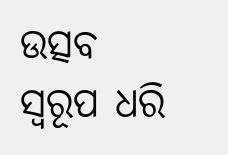ଉତ୍ସବ ସ୍ୱରୂପ ଧରି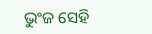ଭୁଂଜ ସେହି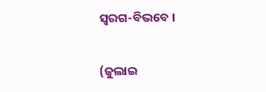ସ୍ୱରଗ-ବିଭବେ ।

(ଜୁଲାଇ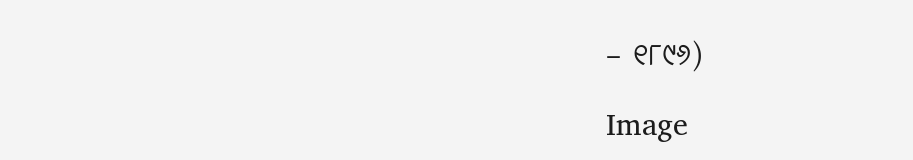– ୧୮୯୬)

Image